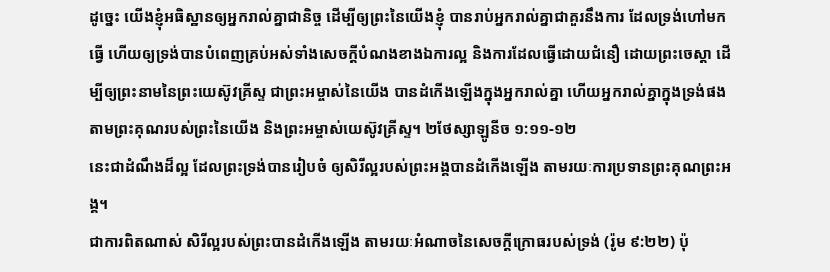ដូច្នេះ យើងខ្ញុំអធិស្ឋានឲ្យអ្នករាល់គ្នាជានិច្ច ដើម្បីឲ្យព្រះនៃយើងខ្ញុំ បានរាប់អ្នករាល់គ្នាជាគួរនឹងការ ដែលទ្រង់ហៅមកធ្វើ ហើយឲ្យទ្រង់បានបំពេញគ្រប់អស់ទាំងសេចក្តីបំណងខាងឯការល្អ និងការដែលធ្វើដោយជំនឿ ដោយព្រះចេស្តា ដើម្បីឲ្យព្រះនាមនៃព្រះយេស៊ូវគ្រីស្ទ ជាព្រះអម្ចាស់នៃយើង បានដំកើងឡើងក្នុងអ្នករាល់គ្នា ហើយអ្នករាល់គ្នាក្នុងទ្រង់ផង តាមព្រះគុណរបស់ព្រះនៃយើង និងព្រះអម្ចាស់យេស៊ូវគ្រីស្ទ។ ២ថែស្សាឡូនីច ១:១១-១២
នេះជាដំណឹងដ៏ល្អ ដែលព្រះទ្រង់បានរៀបចំ ឲ្យសិរីល្អរបស់ព្រះអង្គបានដំកើងឡើង តាមរយៈការប្រទានព្រះគុណព្រះអង្គ។
ជាការពិតណាស់ សិរីល្អរបស់ព្រះបានដំកើងឡើង តាមរយៈអំណាចនៃសេចក្តីក្រោធរបស់ទ្រង់ (រ៉ូម ៩:២២) ប៉ុ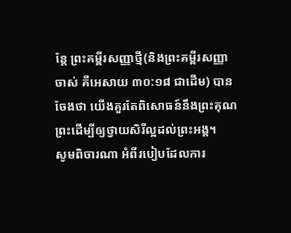ន្តែ ព្រះគម្ពីរសញ្ញាថ្មី(និងព្រះគម្ពីរសញ្ញាចាស់ គឺអេសាយ ៣០:១៨ ជាដើម) បានចែងថា យើងគួរតែពិសោធន៍នឹងព្រះគុណព្រះដើម្បីឲ្យថ្វាយសិរីល្អដល់ព្រះអង្គ។
សូមពិចារណា អំពីរបៀបដែលការ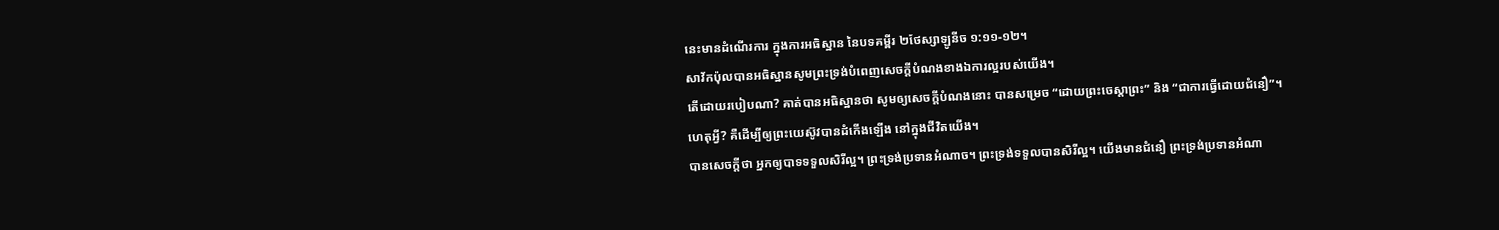នេះមានដំណើរការ ក្នុងការអធិស្ឋាន នៃបទគម្ពីរ ២ថែស្សាឡូនីច ១:១១-១២។
សាវ័កប៉ុលបានអធិស្ឋានសូមព្រះទ្រង់បំពេញសេចក្តីបំណងខាងឯការល្អរបស់យើង។
តើដោយរបៀបណា? គាត់បានអធិស្ឋានថា សូមឲ្យសេចក្តីបំណងនោះ បានសម្រេច “ដោយព្រះចេស្តាព្រះ” និង “ជាការធ្វើដោយជំនឿ”។
ហេតុអ្វី? គឺដើម្បីឲ្យព្រះយេស៊ូវបានដំកើងឡើង នៅក្នុងជីវិតយើង។
បានសេចក្តីថា អ្នកឲ្យបាទទទួលសិរីល្អ។ ព្រះទ្រង់ប្រទានអំណាច។ ព្រះទ្រង់ទទួលបានសិរីល្អ។ យើងមានជំនឿ ព្រះទ្រង់ប្រទានអំណា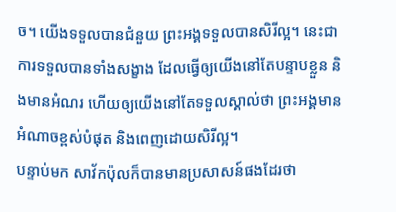ច។ យើងទទួលបានជំនួយ ព្រះអង្គទទួលបានសិរីល្អ។ នេះជាការទទួលបានទាំងសង្ខាង ដែលធ្វើឲ្យយើងនៅតែបន្ទាបខ្លួន និងមានអំណរ ហើយឲ្យយើងនៅតែទទួលស្គាល់ថា ព្រះអង្គមានអំណាចខ្ពស់បំផុត និងពេញដោយសិរីល្អ។
បន្ទាប់មក សាវ័កប៉ុលក៏បានមានប្រសាសន៍ផងដែរថា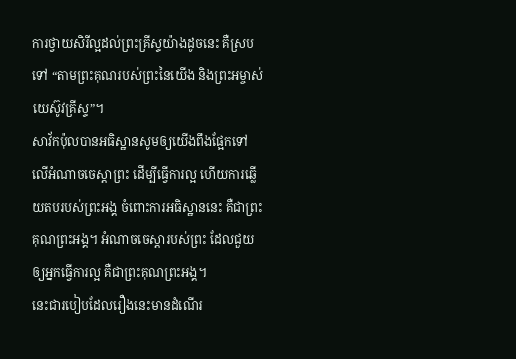ការថ្វាយសិរីល្អដល់ព្រះគ្រីស្ទយ៉ាងដូចនេះ គឺស្របទៅ “តាមព្រះគុណរបស់ព្រះនៃយើង និងព្រះអម្ចាស់យេស៊ូវគ្រីស្ទ”។
សាវ័កប៉ុលបានអធិស្ឋានសូមឲ្យយើងពឹងផ្អែកទៅលើអំណាចចេស្ដាព្រះ ដើម្បីធ្វើការល្អ ហើយការឆ្លើយតបរបស់ព្រះអង្គ ចំពោះការអធិស្ឋាននេះ គឺជាព្រះគុណព្រះអង្គ។ អំណាចចេស្ដារបស់ព្រះ ដែលជួយឲ្យអ្នកធ្វើការល្អ គឺជាព្រះគុណព្រះអង្គ។
នេះជារបៀបដែលរឿងនេះមានដំណើរ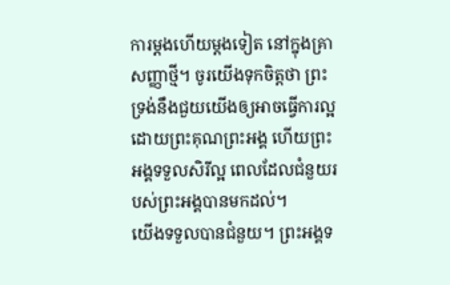ការម្តងហើយម្តងទៀត នៅក្នុងគ្រាសញ្ញាថ្មី។ ចូរយើងទុកចិត្តថា ព្រះទ្រង់នឹងជួយយើងឲ្យអាចធ្វើការល្អ ដោយព្រះគុណព្រះអង្គ ហើយព្រះអង្គទទួលសិរីល្អ ពេលដែលជំនួយរបស់ព្រះអង្គបានមកដល់។
យើងទទួលបានជំនួយ។ ព្រះអង្គទ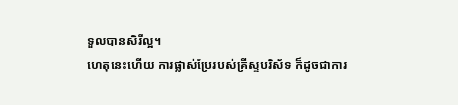ទួលបានសិរីល្អ។
ហេតុនេះហើយ ការផ្លាស់ប្រែរបស់គ្រីស្ទបរិស័ទ ក៏ដូចជាការ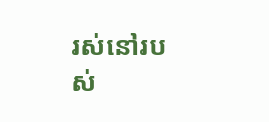រស់នៅរបស់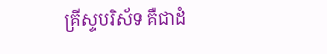គ្រីស្ទបរិស័ទ គឺជាដំ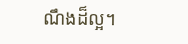ណឹងដ៏ល្អ។